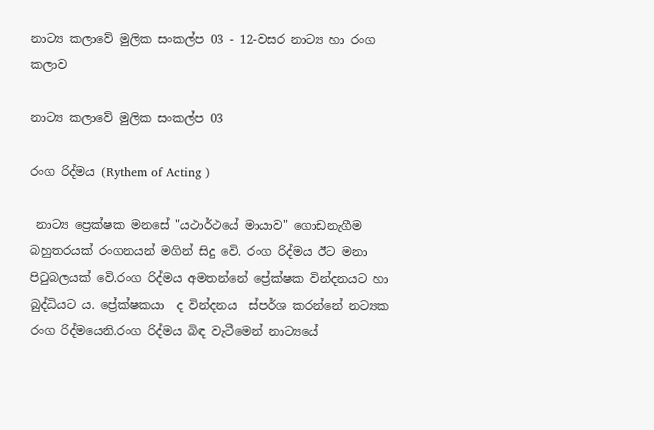නාට්‍ය කලාවේ මුලික සංකල්ප 03 - 12-වසර නාට්‍ය හා රංග කලාව

නාට්‍ය කලාවේ මුලික සංකල්ප 03

රංග රිද්මය (Rythem of Acting )

 නාට්‍ය ප්‍රෙක්ෂක මනසේ "යථාර්ථයේ මායාව" ගොඩනැගීම බහුතරයක් රංගනයන් මගින් සිදු වෙි. රංග රිද්මය ඊට මනා පිටුබලයක් වෙි.රංග රිද්මය අමතන්නේ ප්‍රේක්ෂක වින්දනයට හා බුද්ධියට ය. ප්‍රේක්ෂකයා  ද වින්දනය  ස්පර්ශ කරන්නේ නට්‍යක රංග රිද්මයෙනි.රංග රිද්මය බිඳ වැටීමෙන් නාට්‍යයේ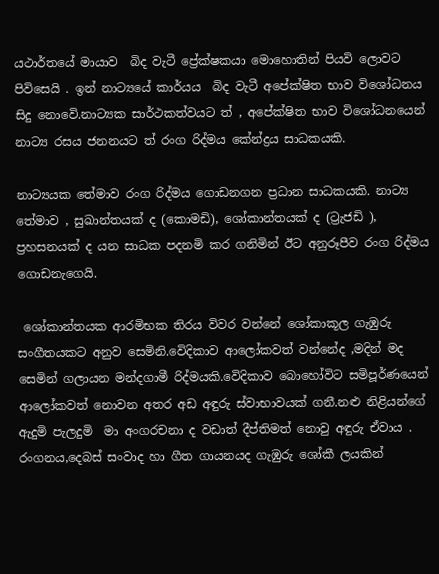යථාර්තයේ මායාව  බිද වැටී ප්‍රේක්ෂකයා මොහොතින් පියවි ලොවට පිවිසෙයි . ඉන් නාට්‍යයේ කාර්යය  බිද වැටී අපේක්ෂිත භාව විශෝධනය සිදු නොවෙි.නාට්‍යක සාර්ථකත්වයට ත් , අපේක්ෂිත භාව විශෝධනයෙන් නාට්‍ය රසය ජනනයට ත් රංග රිද්මය කේන්ද්‍රය සාධකයකි.

නාට්‍යයක තේමාව රංග රිද්මය ගොඩනගන ප්‍රධාන සාධකයකි. නාට්‍ය  තේමාව , සුඛාන්තයක් ද (කොමඩි), ශෝකාන්තයක් ද (ට්‍රැජඩි ), ප්‍රහසනයක් ද යන සාධක පදනමි කර ගනිමින් ඊට අනුරූපීව රංග රිද්මය ගොඩනැගෙයි.

 ශෝකාන්තයක ආරමිභක තිරය විවර වන්නේ ශෝකාකූල ගැඹුරු සංගීතයකට අනුව සෙමිනි.වෙිදිකාව ආලෝකවත් වන්නේද ,මදින් මද සෙමින් ගලායන මන්දගාමී රිද්මයකි.වෙිදිකාව බොහෝවිට සමිපූර්ණයෙන් ආලෝකවත් නොවන අතර අඩ අඳුරු ස්වාභාවයක් ගනී.නළු නිළියන්ගේ ඇදුමි පැලදුමි  මා අංගරචනා ද වඩාත් දීප්තිමත් නොවු අඳුරු ඒවාය . රංගනය,දෙබස් සංවාද හා ගීත ගායනයද ගැඹුරු ශෝකී ලයකින්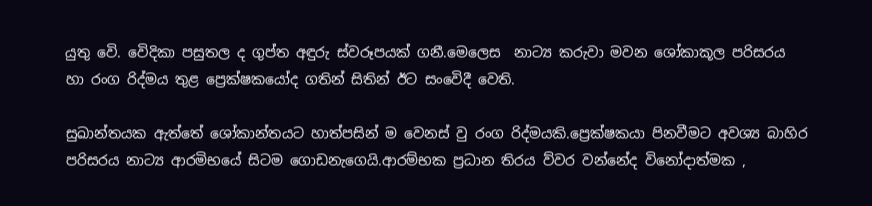යුතු වෙි. වෙිදිකා පසුතල ද ගුප්ත අඳුරු ස්වරූපයක් ගනී.මෙලෙස  නාට්‍ය කරුවා මවන ශෝකාකූල පරිසරය හා රංග රිද්මය තුළ ප්‍රෙක්ෂකයෝද ගතින් සිතින් ඊට සංවෙිදී වෙති.

සුඛාන්තයක ඇත්තේ ශෝකාන්තයට හාත්පසින් ම වෙනස් වු රංග රිද්මයකි.ප්‍රෙක්ෂකයා පිනවීමට අවශ්‍ය බාහිර පරිසරය නාට්‍ය ආරමිභයේ සිටම ගොඩනැගෙයි.ආරම්භක ප්‍රධාන තිරය ව්වර වන්නේද විනෝදාත්මක ,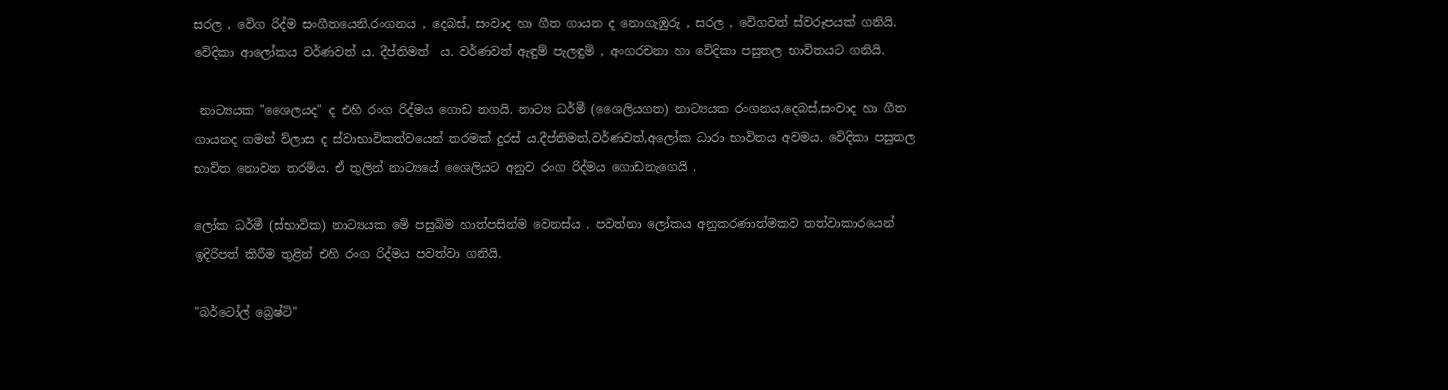සරල , වෙිග රිද්ම සංගීතයෙනි.රංගනය , දෙබස්, සංවාද හා ගීත ගායන ද නොගැඹුරු , සරල , වෙිගවත් ස්වරූපයක් ගනියි. වෙිදිකා ආලෝකය වර්ණවත් ය. දීප්තිමත්  ය. වර්ණවත් ඇඳුම් පැලඳුම් , අංගරචනා හා වෙිදිකා පසුතල භාවිතයට ගනියි.

 නාට්‍යයක "ශෛලයද" ද එහි රංග රිද්මය ගොඩ නගයි. නාට්‍ය ධර්මී (ශෛලියගත) නාට්‍යයක රංගනය,දෙබස්,සංවාද හා ගීත ගායනද ගමන් ව්ලාස ද ස්වාභාවිකත්වයෙන් තරමක් දුරස් ය.දීප්තිමත්,වර්ණවත්,අලෝක ධාරා භාවිතය අවමය. වෙිදිකා පසුතල භාවිත නොවන තරමිය. ඒ තුලින් නාට්‍යයේ ශෛලියට අනුව රංග රිද්මය ගොඩනැගෙයි .

ලෝක ධර්මී (ස්භාවික) නාට්‍යයක මෙි පසුබිම හාත්පසින්ම වෙනස්ය . පවත්නා ලෝකය අනුකරණාත්මකව තත්වාකාරයෙන් ඉදිරිපත් කිරීම තුළින් එහි රංග රිද්මය පවත්වා ගනියි.

"බර්ටෝල් බ්‍රෙෂ්ටි"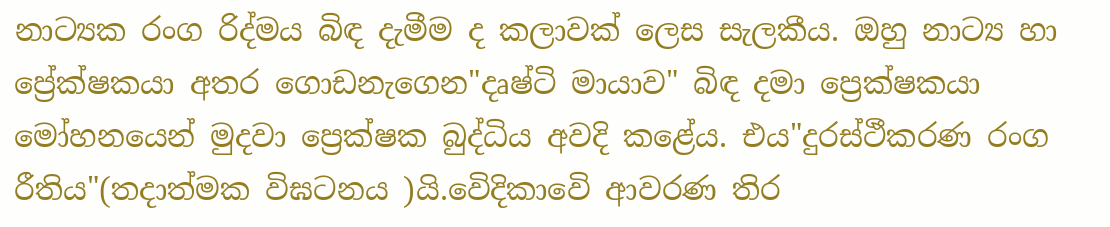නාට්‍යක රංග රිද්මය බිඳ දැමීම ද කලාවක් ලෙස සැලකීය. ඔහු නාට්‍ය හා ප්‍රේක්ෂකයා අතර ගොඩනැගෙන"දෘෂ්ටි මායාව" බිඳ දමා ප්‍රෙක්ෂකයා මෝහනයෙන් මුදවා ප්‍රෙක්ෂක බුද්ධිය අවදි කළේය. එය"දුරස්ථීකරණ රංග රීතිය"(තදාත්මක විඝටනය )යි.වෙිදිකාවෙි ආවරණ තිර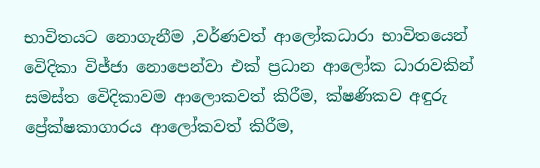භාවිතයට නොගැනීම ,වර්ණවත් ආලෝකධාරා භාවිතයෙන් වෙිදිකා විජ්ජා නොපෙන්වා එක් ප්‍රධාන ආලෝක ධාරාවකින් සමස්ත වෙිදිකාවම ආලොකවත් කිරීම, ක්ෂණිකව අඳුරු ප්‍රේක්ෂකාගාරය ආලෝකවත් කිරීම,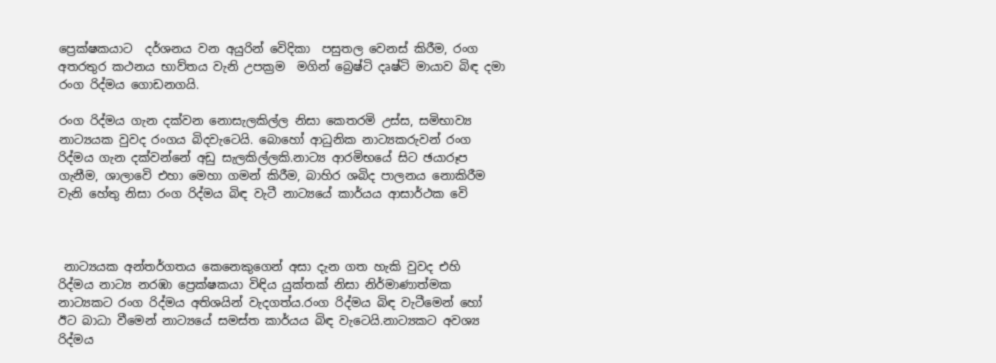ප්‍රෙක්ෂකයාට  දර්ශනය වන අයුරින් වෙිදිකා  පසුතල වෙනස් කිරීම, රංග  අතරතුර කථනය භාව්තය වැනි උපක්‍රම  මගින් බ්‍රෙෂ්ටි දෘෂ්ටි මායාව බිඳ දමා රංග රිද්මය ගොඩනගයි.

රංග රිද්මය ගැන දක්වන නොසැලකිල්ල නිසා කෙතරමි උස්ස, සමිභාව්‍ය නාට්‍යයක වුවද රංගය බිදවැටෙයි. බොහෝ ආධුනික නාට්‍යකරුවන් රංග රිද්මය ගැන දක්වන්නේ අඩු සැලකිල්ලකි.නාට්‍ය ආරමිභයේ සිට ඡයාරූප ගැනීම, ශාලාවෙි එහා මෙහා ගමන් කිරීම, බාහිර ශබිද පාලනය නොකිරීම වැනි හේතු නිසා රංග රිද්මය බිඳ වැටී නාට්‍යයේ කාර්යය ආසාර්ථක වෙි



 නාට්‍යයක අන්තර්ගතය කෙනෙකුගෙන් අසා දැන ගත හැකි වුවද එහි  රිද්මය නාට්‍ය නරඹා ප්‍රෙක්ෂකයා විඳිය යුක්තක් නිසා නිර්මාණාත්මක නාට්‍යකට රංග රිද්මය අතිශයින් වැදගත්ය.රංග රිද්මය බිඳ වැටීමෙන් හෝ ඊට බාධා වීමෙන් නාට්‍යයේ සමස්ත කාර්යය බිඳ වැටෙයි.නාට්‍යකට අවශ්‍ය රිද්මය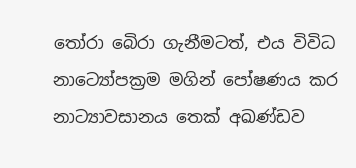තෝරා බෙිරා ගැනීමටත්, එය විවිධ නාට්‍යෝපක්‍රම මගින් පෝෂණය කර නාට්‍යාවසානය තෙක් අඛණ්ඩව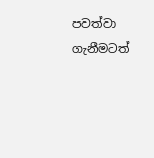පවත්වා ගැනීමටත්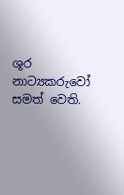ශූර නාට්‍යකරුවෝ සමත් වෙති.